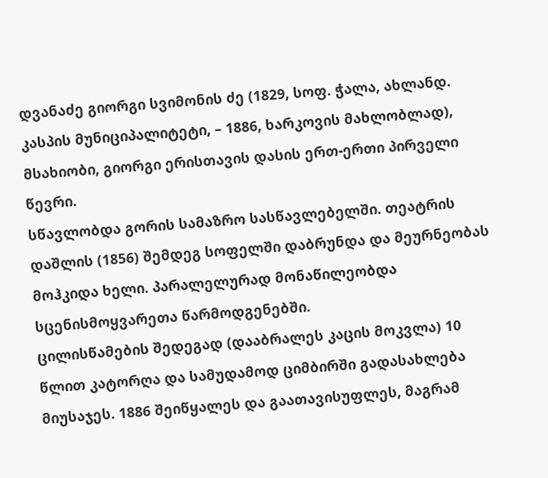დვანაძე გიორგი სვიმონის ძე (1829, სოფ. ჭალა, ახლანდ. კასპის მუნიციპალიტეტი, – 1886, ხარკოვის მახლობლად), მსახიობი, გიორგი ერისთავის დასის ერთ-ერთი პირველი წევრი.
სწავლობდა გორის სამაზრო სასწავლებელში. თეატრის დაშლის (1856) შემდეგ სოფელში დაბრუნდა და მეურნეობას მოჰკიდა ხელი. პარალელურად მონაწილეობდა სცენისმოყვარეთა წარმოდგენებში.
ცილისწამების შედეგად (დააბრალეს კაცის მოკვლა) 10 წლით კატორღა და სამუდამოდ ციმბირში გადასახლება მიუსაჯეს. 1886 შეიწყალეს და გაათავისუფლეს, მაგრამ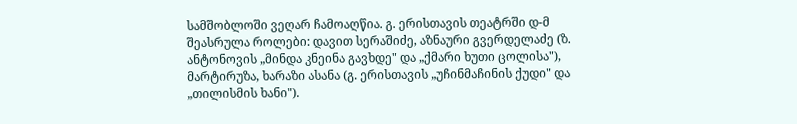სამშობლოში ვეღარ ჩამოაღწია. გ. ერისთავის თეატრში დ-მ შეასრულა როლები: დავით სერაშიძე, აზნაური გვერდელაძე (ზ. ანტონოვის „მინდა კნეინა გავხდე" და „ქმარი ხუთი ცოლისა"), მარტირუზა, ხარაზი ასანა (გ. ერისთავის „უჩინმაჩინის ქუდი" და „თილისმის ხანი").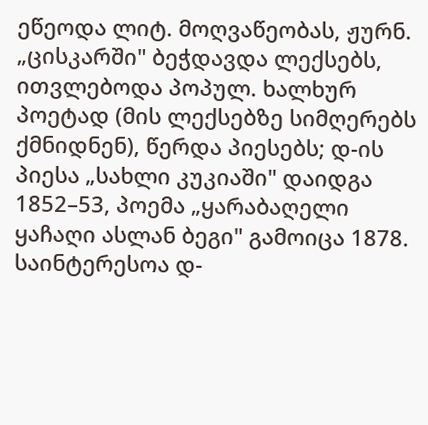ეწეოდა ლიტ. მოღვაწეობას, ჟურნ. „ცისკარში" ბეჭდავდა ლექსებს, ითვლებოდა პოპულ. ხალხურ პოეტად (მის ლექსებზე სიმღერებს ქმნიდნენ), წერდა პიესებს; დ-ის პიესა „სახლი კუკიაში" დაიდგა 1852–53, პოემა „ყარაბაღელი ყაჩაღი ასლან ბეგი" გამოიცა 1878. საინტერესოა დ-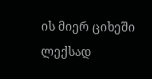ის მიერ ციხეში ლექსად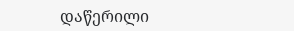დაწერილი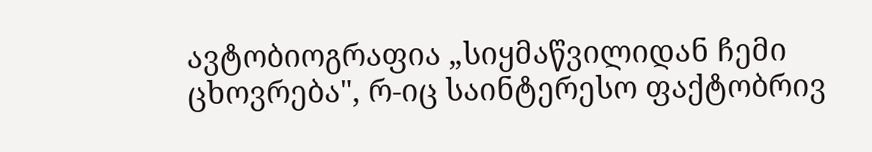ავტობიოგრაფია „სიყმაწვილიდან ჩემი ცხოვრება", რ-იც საინტერესო ფაქტობრივ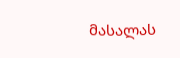მასალას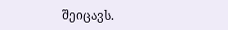შეიცავს.